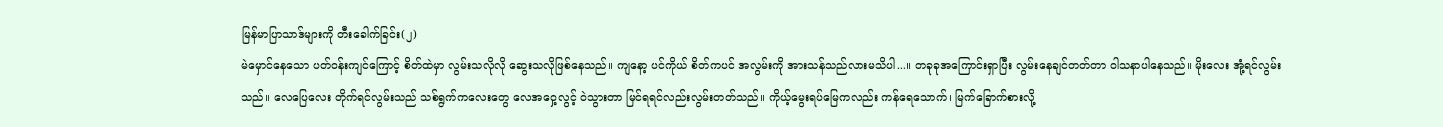မြန်မာပြာသာဒ်များကို တီးခေါက်ခြင်း(၂)
မဲမှောင်နေသော ပတ်ဝန်းကျင်ကြောင့် စိတ်ထဲမှာ လွမ်းသလိုလို ဆွေးသလိုဖြစ်နေသည်။ ကျနော့ ပင်ကိုယ် စိတ်ကပင် အလွမ်းကို အားသန်သည်လားမသိပါ...။ တခုခုအကြောင်းရှာပြီး လွမ်းနေချင်တတ်တာ ဝါသနာပါနေသည်။ မိုးလေး အုံ့ရင်လွမ်းသည်။ လေပြေလေး တိုက်ရင်လွမ်းသည် သစ်ရွက်ကလေးတွေ လေအဝှေ့လွင့် ဝဲသွားတာ မြင်ရရင်လည်းလွမ်းတတ်သည်။ ကိုယ့်မွေးရပ်မြေကလည်း ကန်ရေသောက်၊ မြက်ခြောက်စားလို့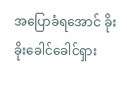အပြောခံရအောင် ခိုးခိုးခေါင်ခေါင်ရှား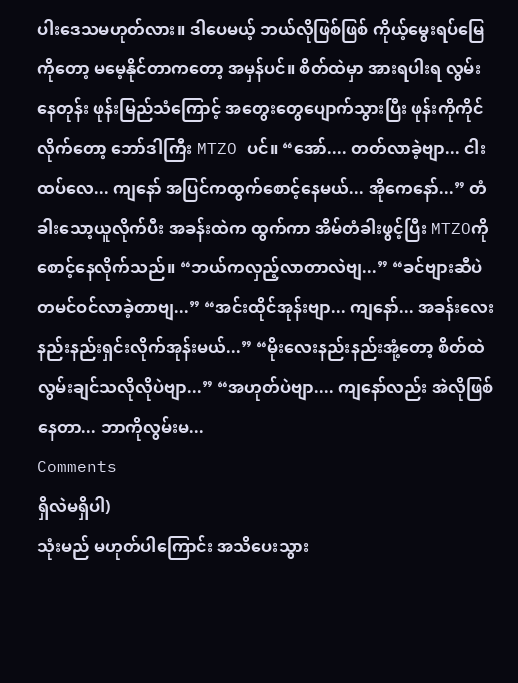ပါးဒေသမဟုတ်လား။ ဒါပေမယ့် ဘယ်လိုဖြစ်ဖြစ် ကိုယ့်မွေးရပ်မြေကိုတော့ မမေ့နိုင်တာကတော့ အမှန်ပင်။ စိတ်ထဲမှာ အားရပါးရ လွမ်းနေတုန်း ဖုန်းမြည်သံကြောင့် အတွေးတွေပျောက်သွားပြီး ဖုန်းကိုကိုင်လိုက်တော့ ဘော်ဒါကြီး MTZO ပင်။ “အော်.... တတ်လာခဲ့ဗျာ... ငါးထပ်လေ... ကျနော် အပြင်ကထွက်စောင့်နေမယ်... အိုကေနော်...” တံခါးသော့ယူလိုက်ပီး အခန်းထဲက ထွက်ကာ အိမ်တံခါးဖွင့်ပြီး MTZOကို စောင့်နေလိုက်သည်။ “ဘယ်ကလှည့်လာတာလဲဗျ...” “ခင်ဗျားဆီပဲ တမင်ဝင်လာခဲ့တာဗျ...” “အင်းထိုင်အုန်းဗျာ... ကျနော်... အခန်းလေးနည်းနည်းရှင်းလိုက်အုန်းမယ်...” “မိုးလေးနည်းနည်းအုံ့တော့ စိတ်ထဲ လွမ်းချင်သလိုလိုပဲဗျာ...” “အဟုတ်ပဲဗျာ.... ကျနော်လည်း အဲလိုဖြစ်နေတာ... ဘာကိုလွမ်းမ...
Comments
ရှိလဲမရှိပါ)
သုံးမည် မဟုတ်ပါကြောင်း အသိပေးသွား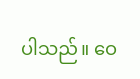ပါသည်။ ဝေ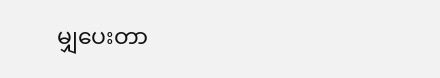မျှပေးတာ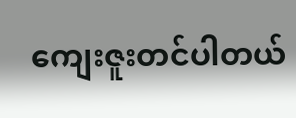ကျေးဇူးတင်ပါတယ်